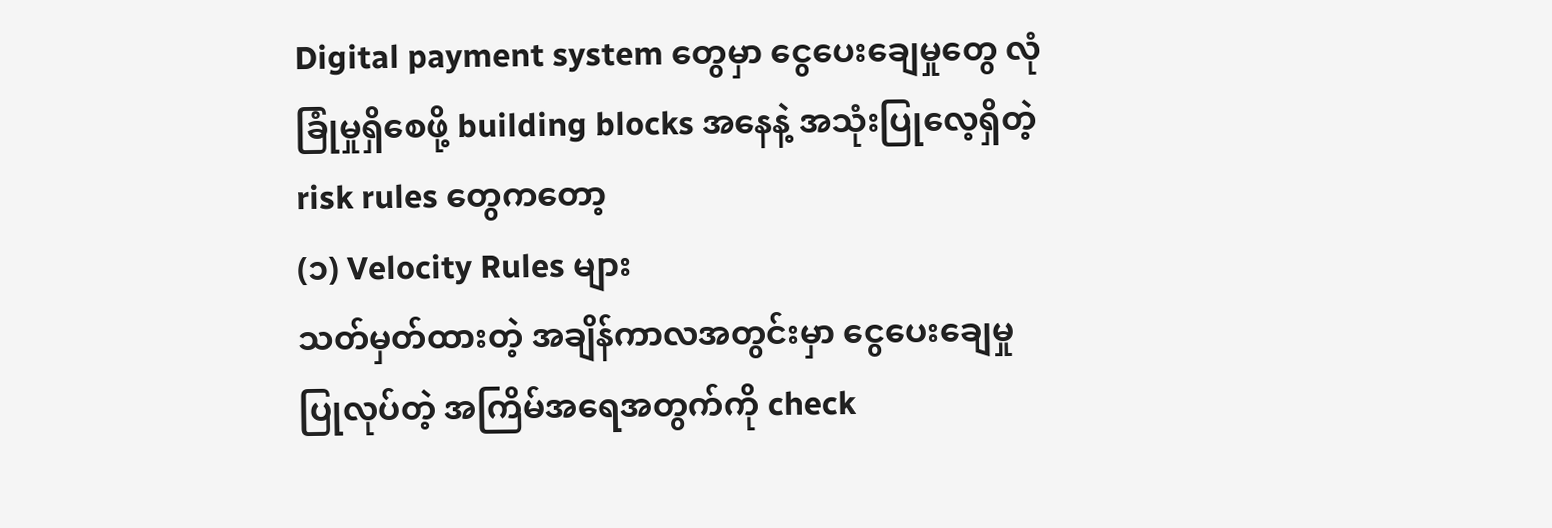Digital payment system တွေမှာ ငွေပေးချေမှုတွေ လုံခြုံမှုရှိစေဖို့ building blocks အနေနဲ့ အသုံးပြုလေ့ရှိတဲ့ risk rules တွေကတော့
(၁) Velocity Rules များ
သတ်မှတ်ထားတဲ့ အချိန်ကာလအတွင်းမှာ ငွေပေးချေမှု ပြုလုပ်တဲ့ အကြိမ်အရေအတွက်ကို check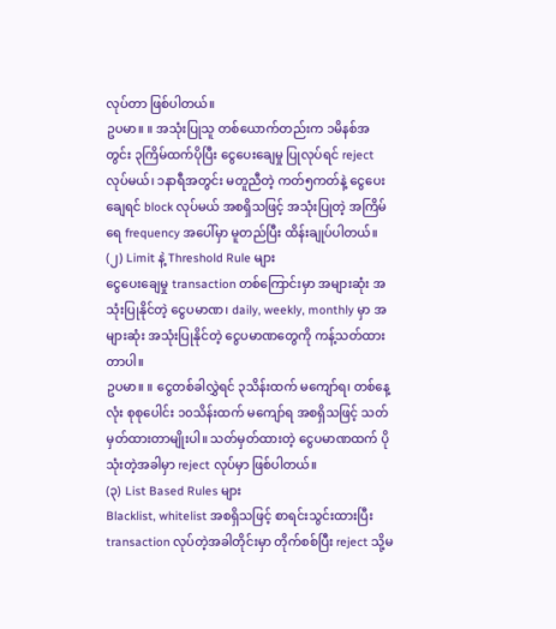လုပ်တာ ဖြစ်ပါတယ်။
ဥပမာ။ ။ အသုံးပြုသူ တစ်ယောက်တည်းက ၁မိနစ်အတွင်း ၃ကြိမ်ထက်ပိုပြီး ငွေပေးချေမှု ပြုလုပ်ရင် reject လုပ်မယ်၊ ၁နာရီအတွင်း မတူညီတဲ့ ကတ်၅ကတ်နဲ့ ငွေပေးချေရင် block လုပ်မယ် အစရှိသဖြင့် အသုံးပြုတဲ့ အကြိမ်ရေ frequency အပေါ်မှာ မူတည်ပြီး ထိန်းချုပ်ပါတယ်။
(၂) Limit နဲ့ Threshold Rule များ
ငွေပေးချေမှု transaction တစ်ကြောင်းမှာ အများဆုံး အသုံးပြုနိုင်တဲ့ ငွေပမာဏ၊ daily, weekly, monthly မှာ အများဆုံး အသုံးပြုနိုင်တဲ့ ငွေပမာဏတွေကို ကန့်သတ်ထားတာပါ။
ဥပမာ။ ။ ငွေတစ်ခါလွှဲရင် ၃သိန်းထက် မကျော်ရ၊ တစ်နေ့လုံး စုစုပေါင်း ၁၀သိန်းထက် မကျော်ရ အစရှိသဖြင့် သတ်မှတ်ထားတာမျိုးပါ။ သတ်မှတ်ထားတဲ့ ငွေပမာဏထက် ပိုသုံးတဲ့အခါမှာ reject လုပ်မှာ ဖြစ်ပါတယ်။
(၃) List Based Rules များ
Blacklist, whitelist အစရှိသဖြင့် စာရင်းသွင်းထားပြီး transaction လုပ်တဲ့အခါတိုင်းမှာ တိုက်စစ်ပြီး reject သို့မ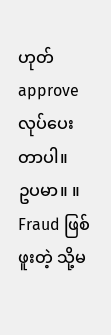ဟုတ် approve လုပ်ပေးတာပါ။
ဥပမာ။ ။ Fraud ဖြစ်ဖူးတဲ့ သို့မ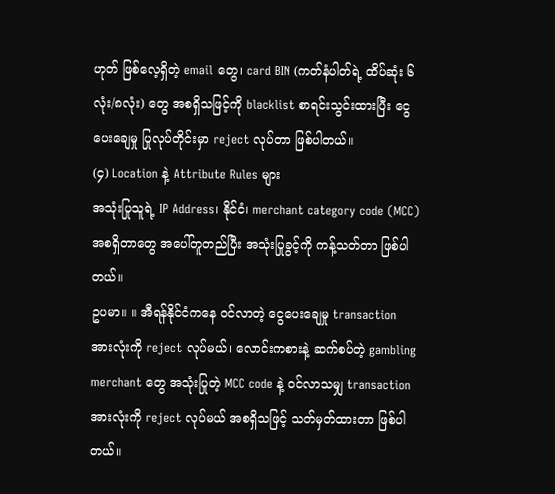ဟုတ် ဖြစ်လေ့ရှိတဲ့ email တွေ၊ card BIN (ကတ်နံပါတ်ရဲ့ ထိပ်ဆုံး ၆လုံး/၈လုံး) တွေ အစရှိသဖြင့်ကို blacklist စာရင်းသွင်းထားပြီး ငွေပေးချေမှု ပြုလုပ်တိုင်းမှာ reject လုပ်တာ ဖြစ်ပါတယ်။
(၄) Location နဲ့ Attribute Rules များ
အသုံးပြုသူရဲ့ IP Address၊ နိုင်ငံ၊ merchant category code (MCC) အစရှိတာတွေ အပေါ်တူတည်ပြီး အသုံးပြုခွင့်ကို ကန့်သတ်တာ ဖြစ်ပါတယ်။
ဥပမာ။ ။ အီရန်နိုင်ငံကနေ ဝင်လာတဲ့ ငွေပေးချေမှု transaction အားလုံးကို reject လုပ်မယ်၊ လောင်းကစားနဲ့ ဆက်စပ်တဲ့ gambling merchant တွေ အသုံးပြုတဲ့ MCC code နဲ့ ဝင်လာသမျှ transaction အားလုံးကို reject လုပ်မယ် အစရှိသဖြင့် သတ်မှတ်ထားတာ ဖြစ်ပါတယ်။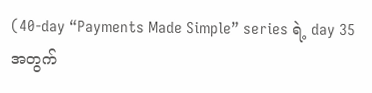(40-day “Payments Made Simple” series ရဲ့ day 35 အတွက်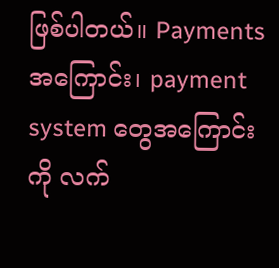ဖြစ်ပါတယ်။ Payments အကြောင်း၊ payment system တွေအကြောင်းကို လက်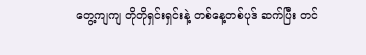တွေ့ကျကျ တိုတိုရှင်းရှင်းနဲ့ တစ်နေ့တစ်ပုဒ် ဆက်ပြီး တင်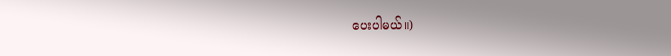ပေးပါမယ်။)